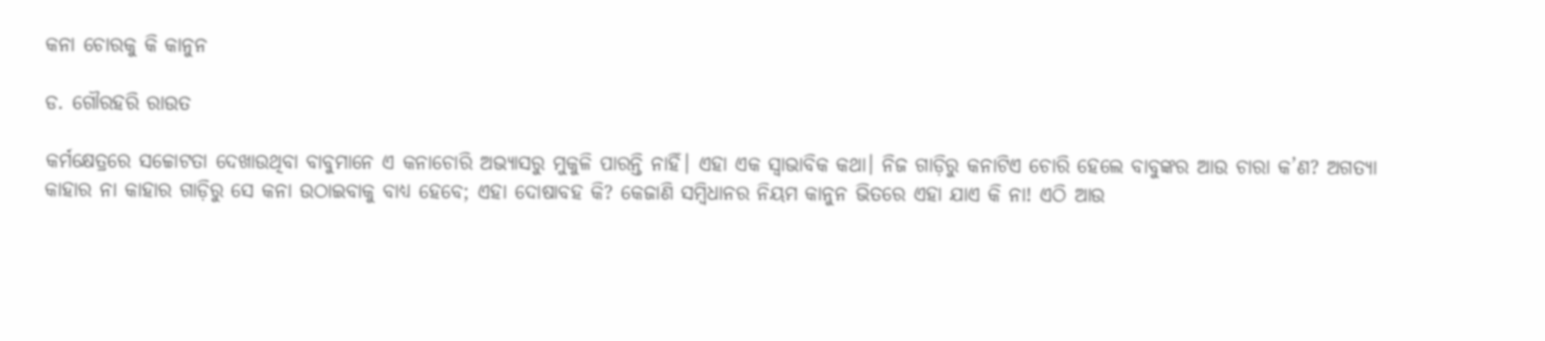କନା ଚୋରକୁ କି କାନୁନ

ଡ. ଗୌରହରି ରାଉତ

କର୍ମକ୍ଷେତ୍ରରେ ସଚ୍ଚୋଟତା ଦେଖାଉଥିବା ବାବୁମାନେ ଏ କନାଚୋରି ଅଭ୍ୟାସରୁ ମୁକୁଳି ପାରନ୍ତି ନାହିଁ। ଏହା ଏକ ସ୍ବାଭାବିକ କଥା। ନିଜ ଗାଡ଼ିରୁ କନାଟିଏ ଚୋରି ହେଲେ ବାବୁଙ୍କର ଆଉ ଚାରା କ’ଣ? ଅଗତ୍ୟା କାହାର ନା କାହାର ଗାଡ଼ିରୁ ସେ କନା ଉଠାଇବାକୁ ବାଧ୍ୟ ହେବେ; ଏହା ଦୋଷାବହ କି? କେଜାଣି ସମ୍ବିଧାନର ନିୟମ କାନୁନ ଭିତରେ ଏହା ଯାଏ କି ନା! ଏଠି ଆଉ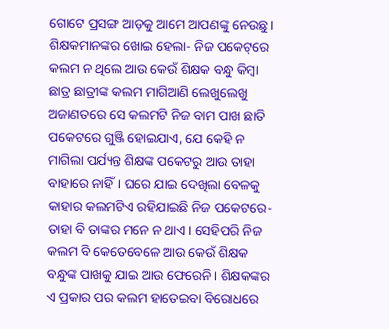ଗୋଟେ ପ୍ରସଙ୍ଗ ଆଡ଼କୁ ଆମେ ଆପଣଙ୍କୁ ନେଉଛୁ। ଶିକ୍ଷକମାନଙ୍କର ଖୋଇ ହେଲା- ନିଜ ପକେଟ୍‌ରେ କଲମ ନ ଥିଲେ ଆଉ କେଉଁ ଶିକ୍ଷକ ବନ୍ଧୁ କିମ୍ବା ଛାତ୍ର ଛାତ୍ରୀଙ୍କ କଲମ ମାଗିଆଣି ଲେଖୁଲେଖୁ ଅଜାଣତରେ ସେ କଲମଟି ନିଜ ବାମ ପାଖ ଛାତି ପକେଟରେ ଗୁଞ୍ଜି ହୋଇଯାଏ, ଯେ କେହି ନ ମାଗିଲା ପର୍ଯ୍ୟନ୍ତ ଶିକ୍ଷଙ୍କ ପକେଟରୁ ଆଉ ତାହା ବାହାରେ ନାହିଁ। ଘରେ ଯାଇ ଦେଖିଲା ବେଳକୁ କାହାର କଲମଟିଏ ରହିଯାଇଛି ନିଜ ପକେଟରେ- ତାହା ବି ତାଙ୍କର ମନେ ନ ଥାଏ। ସେହିପରି ନିଜ କଲମ ବି କେତେବେଳେ ଆଉ କେଉଁ ଶିକ୍ଷକ ବନ୍ଧୁଙ୍କ ପାଖକୁ ଯାଇ ଆଉ ଫେରେନି। ଶିକ୍ଷକଙ୍କର ଏ ପ୍ରକାର ପର କଲମ ହାତେଇବା ବିରୋଧରେ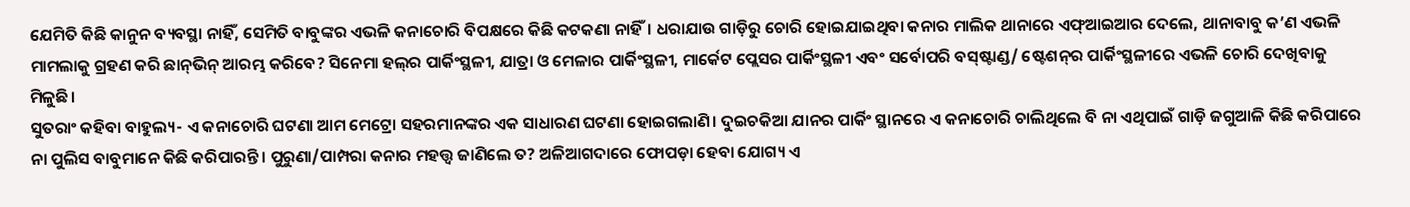ଯେମିତି କିଛି କାନୁନ ବ୍ୟବସ୍ଥା ନାହିଁ, ସେମିତି ବାବୁଙ୍କର ଏଭଳି କନାଚୋରି ବିପକ୍ଷରେ କିଛି କଟକଣା ନାହିଁ। ଧରାଯାଉ ଗାଡ଼ିରୁ ଚୋରି ହୋଇଯାଇଥିବା କନାର ମାଲିକ ଥାନାରେ ଏଫ୍‌ଆଇଆର ଦେଲେ, ଥାନାବାବୁ କ’ଣ ଏଭଳି ମାମଲାକୁ ଗ୍ରହଣ କରି ଛାନ୍‌ଭିନ୍‌ ଆରମ୍ଭ କରିବେ? ସିନେମା ହଲ୍‌ର ପାର୍କିଂସ୍ଥଳୀ, ଯାତ୍ରା ଓ ମେଳାର ପାର୍କିଂସ୍ଥଳୀ, ମାର୍କେଟ ପ୍ଲେସର ପାର୍କିଂସ୍ଥଳୀ ଏବଂ ସର୍ବୋପରି ବସ୍‌ଷ୍ଟାଣ୍ଡ/ ଷ୍ଟେଶନ୍‌ର ପାର୍କିଂସ୍ଥଳୀରେ ଏଭଳି ଚୋରି ଦେଖିବାକୁ ମିଳୁଛି।
ସୁତରାଂ କହିବା ବାହୁଲ୍ୟ- ଏ କନାଚୋରି ଘଟଣା ଆମ ମେଟ୍ରୋ ସହରମାନଙ୍କର ଏକ ସାଧାରଣ ଘଟଣା ହୋଇଗଲାଣି। ଦୁଇଚକିଆ ଯାନର ପାର୍କିଂ ସ୍ଥାନରେ ଏ କନାଚୋରି ଚାଲିଥିଲେ ବି ନା ଏଥିପାଇଁ ଗାଡ଼ି ଜଗୁଆଳି କିଛି କରିପାରେ ନା ପୁଲିସ ବାବୁମାନେ କିଛି କରିପାରନ୍ତି। ପୁରୁଣା/ପାମ୍ପରା କନାର ମହତ୍ତ୍ୱ ଜାଣିଲେ ତ? ଅଳିଆଗଦାରେ ଫୋପଡ଼ା ହେବା ଯୋଗ୍ୟ ଏ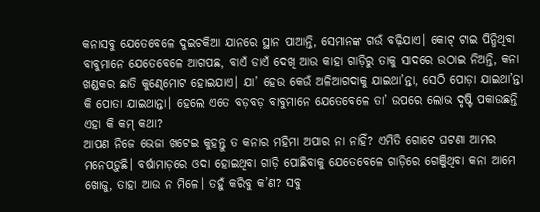କନାସବୁ ଯେତେବେଳେ ଦୁଇଚକିଆ ଯାନରେ ସ୍ଥାନ ପାଆନ୍ତି, ସେମାନଙ୍କ ଗଉଁ ବଢ଼ିଯାଏ। କୋଟ୍‌ ଟାଇ ପିନ୍ଧିଥିବା ବାବୁମାନେ ଯେତେବେଳେ ଆଗପଛ, ବାଏଁ ଡାଏଁ ଦେଖି ଆଉ କାହା ଗାଡ଼ିରୁ ତାକୁ ସାଦରେ ଉଠାଇ ନିଅନ୍ତି, କନା ଖଣ୍ଡକର ଛାତି କୁଣ୍ଢେମୋଟ ହୋଇଯାଏ। ଯା’ ହେଉ କେଉଁ ଅଳିଆଗଦାକୁ ଯାଇଥା’ନ୍ତା, ସେଠି ପୋଡ଼ା ଯାଇଥା’ନ୍ତା କି ପୋତା ଯାଇଥାନ୍ତା। ହେଲେ ଏତେ ବଡ଼ବଡ଼ ବାବୁମାନେ ଯେତେବେଳେ ତା’ ଉପରେ ଲୋଭ ଦୃଷ୍ଟି ପକାଉଛନ୍ତି ଏହା କି କମ୍‌ କଥା?
ଆପଣ ନିଜେ ଭେଜା ଖଟେଇ କୁହନ୍ତୁ ତ କନାର ମହିମା ଅପାର ନା ନାହିଁ? ଏମିତି ଗୋଟେ ଘଟଣା ଆମର ମନେପଡ଼ୁଛି। ବର୍ଷାମାଡ଼ରେ ଓଦା ହୋଇଥିବା ଗାଡ଼ି ପୋଛିବାକୁ ଯେତେବେଳେ ଗାଡ଼ିରେ ଗେଞ୍ଜିଥିବା କନା ଆମେ ଖୋଜୁ, ତାହା ଆଉ ନ ମିଳେ। ତହୁଁ କରିବୁ କ’ଣ? ସବୁ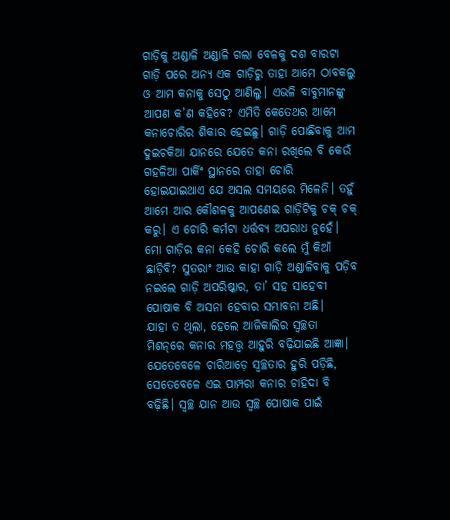ଗାଡ଼ିକୁ ଅଣ୍ଡାଳି ଅଣ୍ଡାଳି ଗଲା ବେଳକୁ ଦଶ ବାରଟା ଗାଡ଼ି ପରେ ଅନ୍ୟ ଏକ ଗାଡ଼ିରୁ ତାହା ଆମେ ଠାବକଲୁ ଓ ଆମ କନାକୁ ସେଠୁ ଆଣିଲୁ। ଏଭଳି ବାବୁମାନଙ୍କୁ ଆପଣ କ’ଣ କହିବେ? ଏମିତି କେତେଥର ଆମେ କନାଚୋରିର ଶିକାର ହେଇଛୁ। ଗାଡ଼ି ପୋଛିବାକୁ ଆମ ଦୁଇଚକିଆ ଯାନରେ ଯେତେ କନା ରଖିଲେ ବି କେଉଁ ଗହଳିଆ ପାର୍କିଂ ସ୍ଥାନରେ ତାହା ଚୋରି ହୋଇଯାଇଥାଏ ଯେ ଅସଲ ସମୟରେ ମିଳେନି। ତହୁଁ ଆମେ ଆର କୌଶଳକୁ ଆପଣେଇ ଗାଡ଼ିଟିକୁ ଚକ୍‌ ଚକ୍‌ କରୁ। ଏ ଚୋରି କର୍ମଟା ଧର୍ତ୍ତବ୍ୟ ଅପରାଧ ନୁହେଁ। ମୋ ଗାଡ଼ିର କନା କେହି ଚୋରି କଲେ ମୁଁ କିଆଁ ଛାଡ଼ିବି? ସୁତରାଂ ଆଉ କାହା ଗାଡ଼ି ଅଣ୍ଡାଳିବାକୁ ପଡ଼ିବ ନଇଲେ ଗାଡ଼ି ଅପରିଷ୍କାର, ତା’ ସହ ସାହେବୀ ପୋଷାକ ବି ଅସନା ହେବାର ସମ୍ଭାବନା ଅଛି।
ଯାହା ତ ଥିଲା, ହେଲେ ଆଜିକାଲିର ସ୍ବଚ୍ଛତା ମିଶନ୍‌ରେ କନାର ମହତ୍ତ୍ୱ ଆହୁରି ବଢ଼ିଯାଇଛି ଆଜ୍ଞା। ଯେତେବେଳେ ଚାରିଆଡ଼େ ସ୍ବଚ୍ଛତାର ହୁରି ପଡ଼ିଛି, ସେତେବେଳେ ଏଇ ପାମ୍ପରା କନାର ଚାହିଦା ବି ବଢ଼ିଛି। ସ୍ବଚ୍ଛ ଯାନ ଆଉ ସ୍ବଚ୍ଛ ପୋଷାକ ପାଇଁ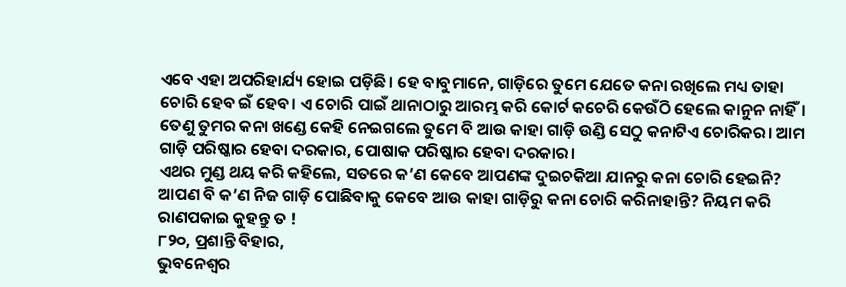ଏବେ ଏହା ଅପରିହାର୍ଯ୍ୟ ହୋଇ ପଡ଼ିଛି। ହେ ବାବୁମାନେ, ଗାଡ଼ିରେ ତୁମେ ଯେତେ କନା ରଖିଲେ ମଧ୍ୟ ତାହା ଚୋରି ହେବ ଇଁ ହେବ। ଏ ଚୋରି ପାଇଁ ଥାନାଠାରୁ ଆରମ୍ଭ କରି କୋର୍ଟ କଚେରି କେଉଁଠି ହେଲେ କାନୁନ ନାହିଁ। ତେଣୁ ତୁମର କନା ଖଣ୍ଡେ କେହି ନେଇଗଲେ ତୁମେ ବି ଆଉ କାହା ଗାଡ଼ି ଉଣ୍ଡି ସେଠୁ କନାଟିଏ ଚୋରିକର। ଆମ ଗାଡ଼ି ପରିଷ୍କାର ହେବା ଦରକାର, ପୋଷାକ ପରିଷ୍କାର ହେବା ଦରକାର।
ଏଥର ମୁଣ୍ଡ ଥୟ କରି କହିଲେ, ସତରେ କ’ଣ କେବେ ଆପଣଙ୍କ ଦୁଇଚକିଆ ଯାନରୁ କନା ଚୋରି ହେଇନି? ଆପଣ ବି କ’ଣ ନିଜ ଗାଡ଼ି ପୋଛିବାକୁ କେବେ ଆଉ କାହା ଗାଡ଼ିରୁ କନା ଚୋରି କରିନାହାନ୍ତି? ନିୟମ କରି ରାଣପକାଇ କୁହନ୍ତୁ ତ !
୮୨୦, ପ୍ରଶାନ୍ତି ବିହାର,
ଭୁବନେଶ୍ୱର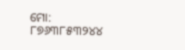ମୋ: ୮୭୬୩୮୫୩୨୪୪